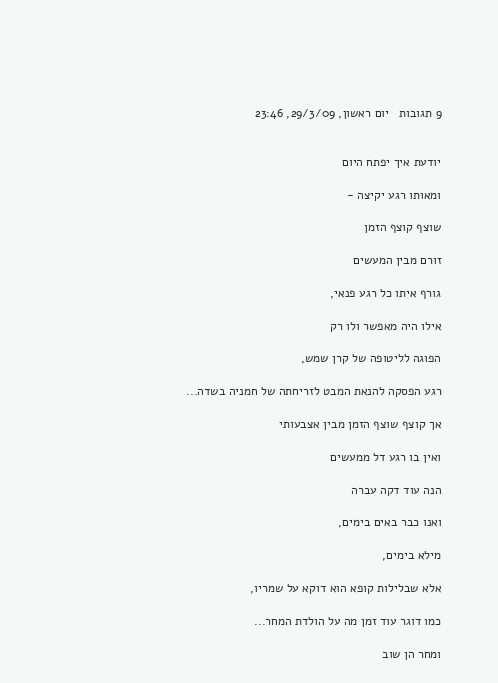9 תגובות   יום ראשון, 29/3/09, 23:46


יודעת איך יפתח היום

ומאותו רגע יקיצה -

שוצף קוצף הזמן

זורם מבין המעשים

גורף איתו כל רגע פנאי,

אילו היה מאפשר ולו רק

הפוגה לליטופה של קרן שמש,

רגע הפסקה להנאת המבט לזריחתה של חמניה בשדה...

אך קוצף שוצף הזמן מבין אצבעותי

ואין בו רגע דל ממעשים

הנה עוד דקה עברה

ואנו כבר באים בימים,

מילא בימים,

אלא שבלילות קופא הוא דוקא על שמריו,

כמו דוגר עוד זמן מה על הולדת המחר...

ומחר הן שוב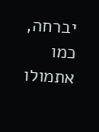יברחה, כמו אתמולו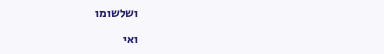ושלשומו

ואי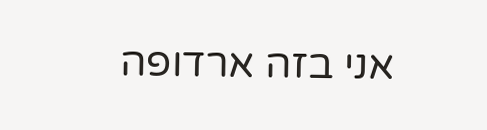אני בזה ארדופה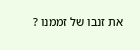את זנבו של זממנו ?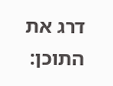דרג את התוכן: